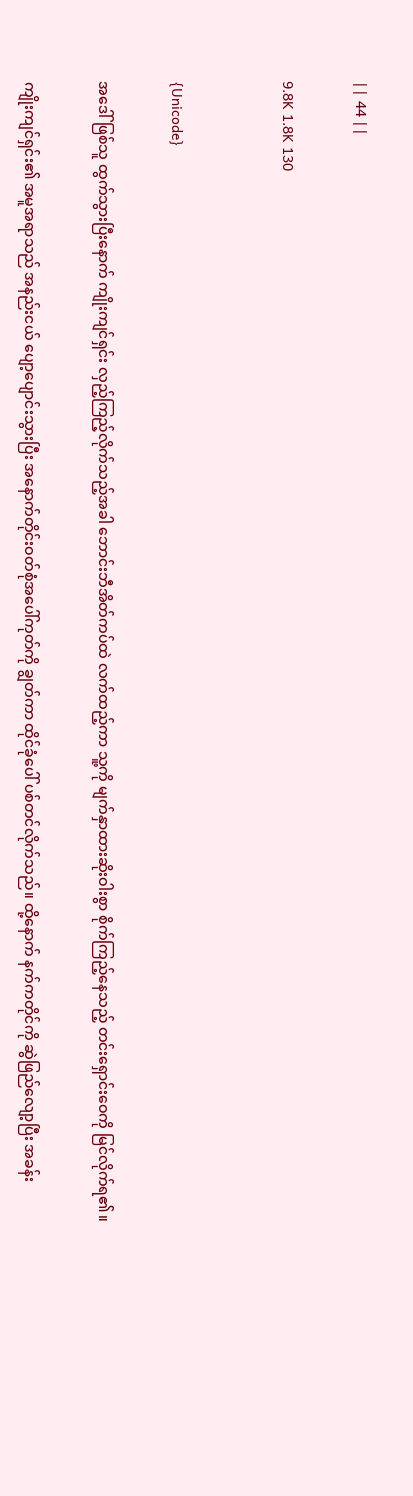|| 44 ||

9.8K 1.8K 130


{Unicode}

အဒေါ်ဖြစ်သူ ထွက်သွားပြီးနောက် ကျိုးကျင်ရှင်း လှည့်ကြည့်လိုက်သည့်အခါ ဘောင်းဘီအိတ်ကပ်ထဲ လက်ထည့်ကာ သူ့ကို မျက်နှာထားဆိုးဝါးစွာ စိုက်ကြည့်နေသည့် တင်းရှောင်းဝေကို မြင်လိုက်ရ၏။

ကျိုးကျင်ရှင်း၏ အမူအရာသည် အနည်းငယ် ပျော့ပျောင်းသွားပြီး အနောက်တိုင်းဝတ်စုံအပေါ်ကုတ်ကို ချွတ်ကာ ထိုင်ခုံပေါ် ပစ်တင်လိုက်သည်။ ထို့နောက် နက်ကတိုင်ကို ဆွဲဖြည်လျော့ပြီး အခန်း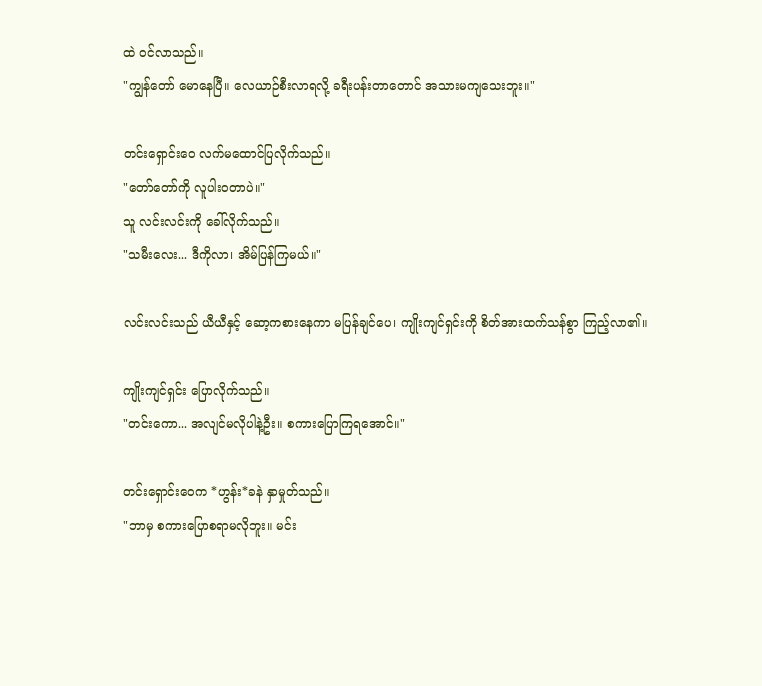ထဲ ဝင်လာသည်။
"ကျွန်တော် မောနေပြီ။ လေယာဉ်စီးလာရလို့ ခရီးပန်းတာတောင် အသားမကျသေးဘူး။"

တင်းရှောင်းဝေ လက်မထောင်ပြလိုက်သည်။
"တော်တော်ကို လူပါးဝတာပဲ။"
သူ လင်းလင်းကို ခေါ်လိုက်သည်။
"သမီးလေး... ဒီကိုလာ၊ အိမ်ပြန်ကြမယ်။"

လင်းလင်းသည် ယီယီနှင့် ဆော့ကစားနေကာ မပြန်ချင်ပေ၊ ကျိုးကျင်ရှင်းကို စိတ်အားထက်သန်စွာ ကြည့်လာ၏။

ကျိုးကျင်ရှင်း ပြောလိုက်သည်။
"တင်းကော... အလျင်မလိုပါနဲ့ဦး။ စကားပြောကြရအောင်။"

တင်းရှောင်းဝေက *ဟွန်း*ခနဲ နှာမှုတ်သည်။
"ဘာမှ စကားပြောစရာမလိုဘူး။ မင်း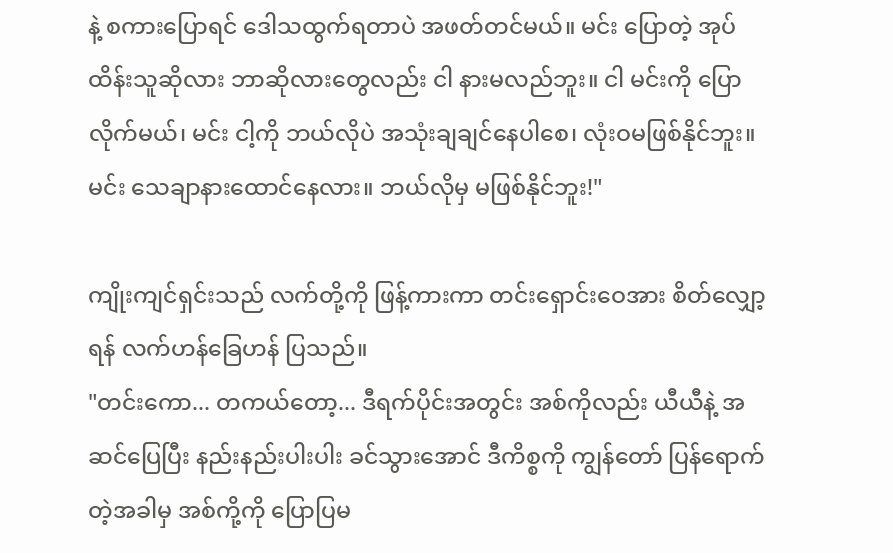နဲ့ စကားပြောရင် ဒေါသထွက်ရတာပဲ အဖတ်တင်မယ်။ မင်း ပြောတဲ့ အုပ်ထိန်းသူဆိုလား ဘာဆိုလားတွေလည်း ငါ နားမလည်ဘူး။ ငါ မင်းကို ပြောလိုက်မယ်၊ မင်း ငါ့ကို ဘယ်လိုပဲ အသုံးချချင်နေပါစေ၊ လုံးဝမဖြစ်နိုင်ဘူး။ မင်း သေချာနားထောင်နေလား။ ဘယ်လိုမှ မဖြစ်နိုင်ဘူး!"

ကျိုးကျင်ရှင်းသည် လက်တို့ကို ဖြန့်ကားကာ တင်းရှောင်းဝေအား စိတ်လျှော့ရန် လက်ဟန်ခြေဟန် ပြသည်။
"တင်းကော... တကယ်တော့... ဒီရက်ပိုင်းအတွင်း အစ်ကိုလည်း ယီယီနဲ့ အဆင်ပြေပြီး နည်းနည်းပါးပါး ခင်သွားအောင် ဒီကိစ္စကို ကျွန်တော် ပြန်ရောက်တဲ့အခါမှ အစ်ကို့ကို ပြောပြမ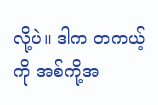လို့ပဲ။ ဒါက တကယ့်ကို အစ်ကို့အ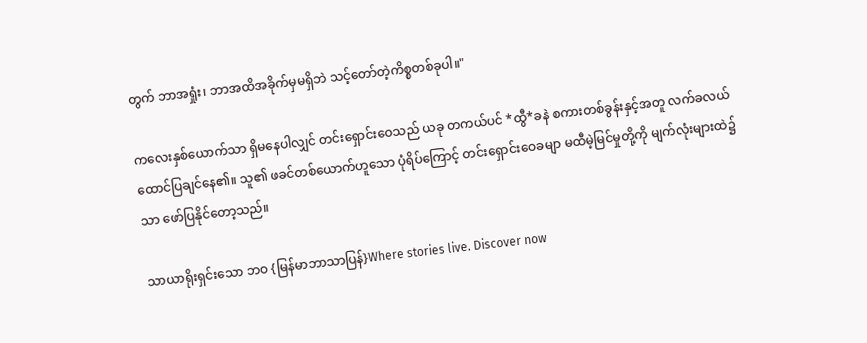တွက် ဘာအရှုံး၊ ဘာအထိအခိုက်မှမရှိဘဲ သင့်တော်တဲ့ကိစ္စတစ်ခုပါ။"

ကလေးနှစ်ယောက်သာ ရှိမနေပါလျှင် တင်းရှောင်းဝေသည် ယခု တကယ်ပင် *ထွီ*ခနဲ စကားတစ်ခွန်းနှင့်အတူ လက်ခလယ်ထောင်ပြချင်နေ၏။ သူ၏ ဖခင်တစ်ယောက်ဟူသော ပုံရိပ်ကြောင့် တင်းရှောင်းဝေခမျာ မထီမဲ့မြင်မှုတို့ကို မျက်လုံးများထဲ၌သာ ဖော်ပြနိုင်တော့သည်။

သာယာရိုးရှင်းသော ဘဝ {မြန်မာဘာသာပြန်}Where stories live. Discover now